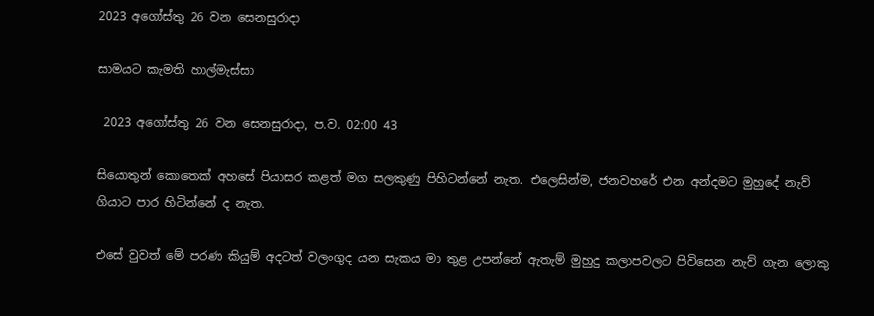2023 අගෝස්තු 26 වන සෙනසුරාදා

සාමයට කැමති හාල්මැස්සා

 2023 අගෝස්තු 26 වන සෙනසුරාදා, ප.ව. 02:00 43

සියොතුන් කොතෙක් අහසේ පියාසර කළත් මග සලකුණු පිහිටන්නේ නැත. එලෙසින්ම, ජනවහරේ එන අන්දමට මුහුදේ නැව් ගියාට පාර හිටින්නේ ද නැත.

එසේ වුවත් මේ පරණ කියුම් අදටත් වලංගුද යන සැකය මා තුළ උපන්නේ ඇතැම් මුහුදු කලාපවලට පිවිසෙන නැව් ගැන ලොකු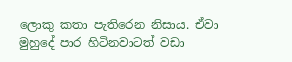ලොකු කතා පැතිරෙන නිසාය. ඒවා මුහුදේ පාර හිටිනවාටත් වඩා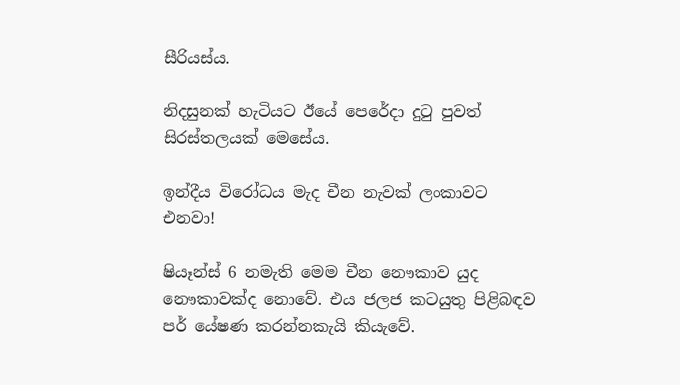සීරියස්ය.

නිදසුනක් හැටියට ඊයේ පෙරේදා දුටු පුවත් සිරස්තලයක් මෙසේය.

ඉන්දීය විරෝධය මැද චීන නැවක් ලංකාවට එනවා!

ෂියෑන්ස් 6 නමැති මෙම චීන නෞකාව යුද නෞකාවක්ද නොවේ. එය ජලජ කටයුතු පිළිබඳව පර් යේෂණ කරන්නකැයි කියැවේ.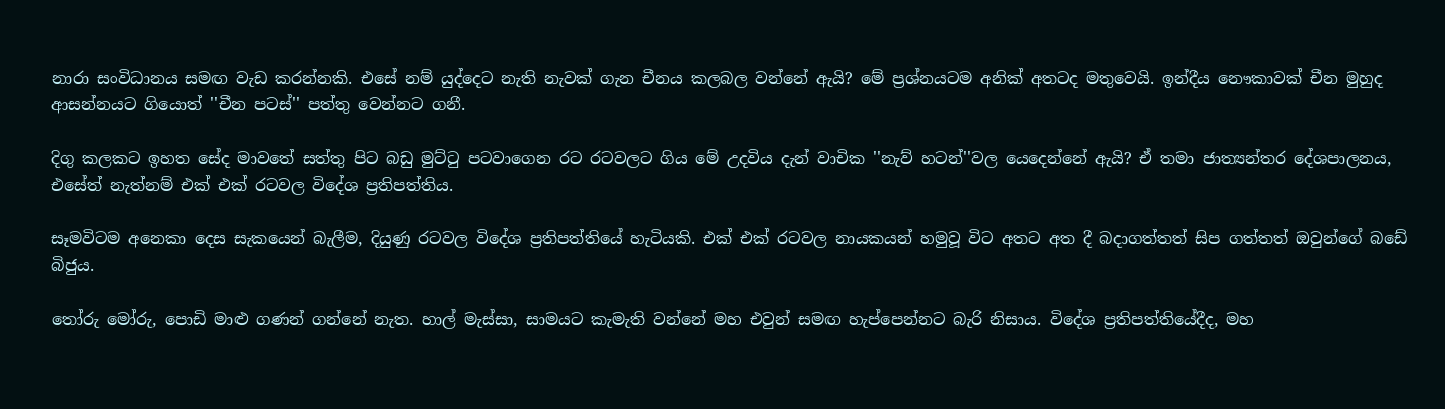නාරා සංවිධානය සමඟ වැඩ කරන්නකි. එසේ නම් යුද්දෙට නැති නැවක් ගැන චීනය කලබල වන්නේ ඇයි? මේ ප්‍රශ්නයටම අනික් අතටද මතුවෙයි. ඉන්දීය නෞකාවක් චීන මුහුද ආසන්නයට ගියොත් ''චීන පටස්'' පත්තු වෙන්නට ගනී.

දිගු කලකට ඉහත සේද මාවතේ සත්තු පිට බඩු මුට්ටු පටවාගෙන රට රටවලට ගිය මේ උදවිය දැන් වාචික ''නැව් හටන්''වල යෙදෙන්නේ ඇයි? ඒ තමා ජාත්‍යන්තර දේශපාලනය, එසේත් නැත්නම් එක් එක් රටවල විදේශ ප්‍රතිපත්තිය.

සෑමවිටම අනෙකා දෙස සැකයෙන් බැලීම, දියුණු රටවල විදේශ ප්‍රතිපත්තියේ හැටියකි. එක් එක් රටවල නායකයන් හමුවූ විට අතට අත දී බදාගත්තත් සිප ගත්තත් ඔවුන්ගේ බඩේ බිජුය.

තෝරු මෝරු, පොඩි මාළු ගණන් ගන්නේ නැත. හාල් මැස්සා, සාමයට කැමැති වන්නේ මහ එවුන් සමඟ හැප්පෙන්නට බැරි නිසාය. විදේශ ප්‍රතිපත්තියේදීද, මහ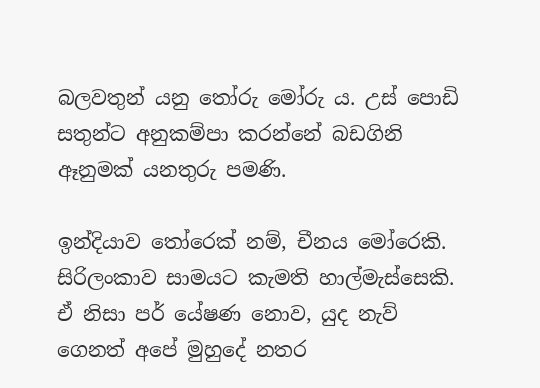බලවතුන් යනු තෝරු මෝරු ය. උස් පොඩි සතුන්ට අනුකම්පා කරන්නේ බඩගිනි ඈනුමක් යනතුරු පමණි.

ඉන්දියාව තෝරෙක් නම්, චීනය මෝරෙකි. සිරිලංකාව සාමයට කැමති හාල්මැස්සෙකි. ඒ නිසා පර් යේෂණ නොව, යුද නැව් ගෙනත් අපේ මුහුදේ නතර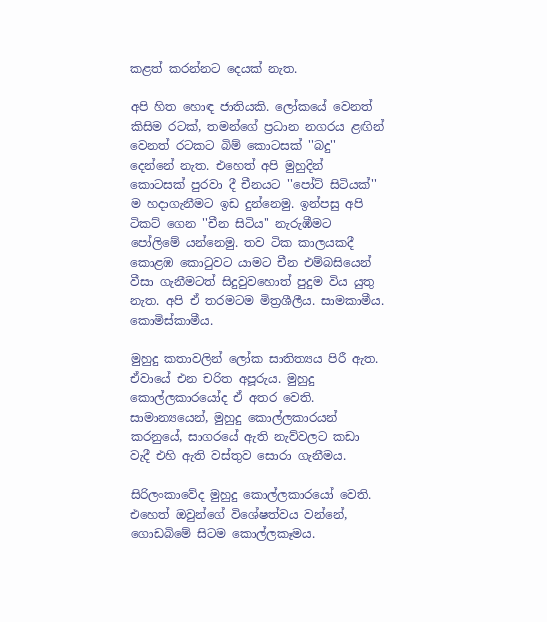කළත් කරන්නට දෙයක් නැත.

අපි හිත හොඳ ජාතියකි. ලෝකයේ වෙනත් කිසිම රටක්, තමන්ගේ ප්‍රධාන නගරය ළඟින් වෙනත් රටකට බිම් කොටසක් ''බදු'' දෙන්නේ නැත. එහෙත් අපි මුහුදින් කොටසක් පුරවා දී චීනයට ''පෝට් සිටියක්'' ම හදාගැනීමට ඉඩ දුන්නෙමු. ඉන්පසු අපි ටිකට් ගෙන ''චීන සිටිය'' නැරුඹීමට පෝලිමේ යන්නෙමු. තව ටික කාලයකදී කොළඹ කොටුවට යාමට චීන එම්බසියෙන් වීසා ගැනීමටත් සිදුවුවහොත් පුදුම විය යුතු නැත. අපි ඒ තරමටම මිත්‍රශීලීය. සාමකාමීය. කොමිස්කාමීය.

මුහුදු කතාවලින් ලෝක සාතිත්‍යය පිරී ඇත. ඒවායේ එන චරිත අපූරුය. මුහුදු කොල්ලකාරයෝද ඒ අතර වෙති. සාමාන්‍යයෙන්, මුහුදු කොල්ලකාරයන් කරනුයේ, සාගරයේ ඇති නැව්වලට කඩා වැදී එහි ඇති වස්තුව සොරා ගැනීමය.

සිරිලංකාවේද මුහුදු කොල්ලකාරයෝ වෙති. එහෙත් ඔවුන්ගේ විශේෂත්වය වන්නේ, ගොඩබිමේ සිටම කොල්ලකෑමය.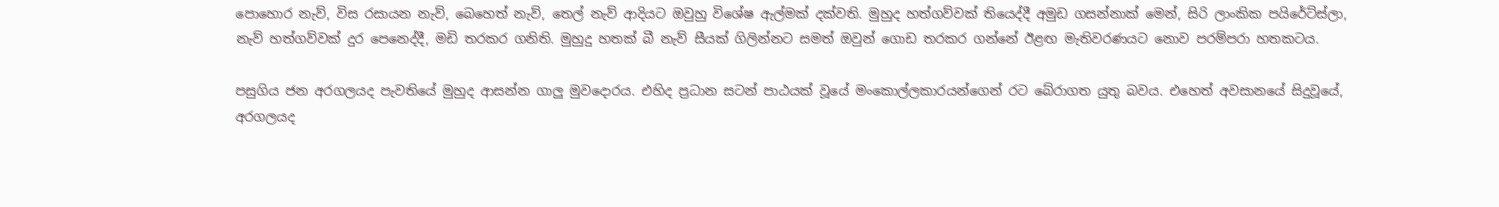පොහොර නැව්, විස රසායන නැව්, බෙහෙත් නැව්, තෙල් නැව් ආදියට ඔවුහු විශේෂ ඇල්මක් දක්වති. මුහුද හත්ගව්වක් තියෙද්දී අමුඩ ගසන්නාක් මෙන්, සිරි ලාංකික පයිරේට්ස්ලා, නැව් හත්ගව්වක් දුර පෙනෙද්දී, මඩි තරකර ගනිති. මුහුදු හතක් බී නැව් සීයක් ගිලින්නට සමත් ඔවුන් ගොඩ තරකර ගන්නේ ඊළඟ මැතිවරණයට නොව පරම්පරා හතකටය.

පසුගිය ජන අරගලයද පැවතියේ මුහුද ආසන්න ගාලු මුවදොරය. එහිද ප්‍රධාන සටන් පාඨයක් වූයේ මංකොල්ලකාරයන්ගෙන් රට බේරාගත යුතු බවය. එහෙත් අවසානයේ සිදුවූයේ, අරගලයද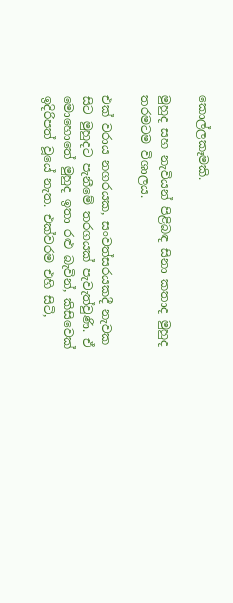කොල්ලකෑමකි.

මුහුද සහ නැවියන් පිළිබඳ සිනා කතාද මුහුද තරමටම විශාලය.

එක් වරාය නගරයක, සංවත්සරයකදී නැවක සිට මුහුදට පැනීමේ තරගයක් පැවැත්වුණි. ඒ මොහොතේ මුහුද ඉතා රළු බැවින්, කිසිවෙක් ඉදිරිපත් වූයේ නැත. එක්වරම එහි සිටි,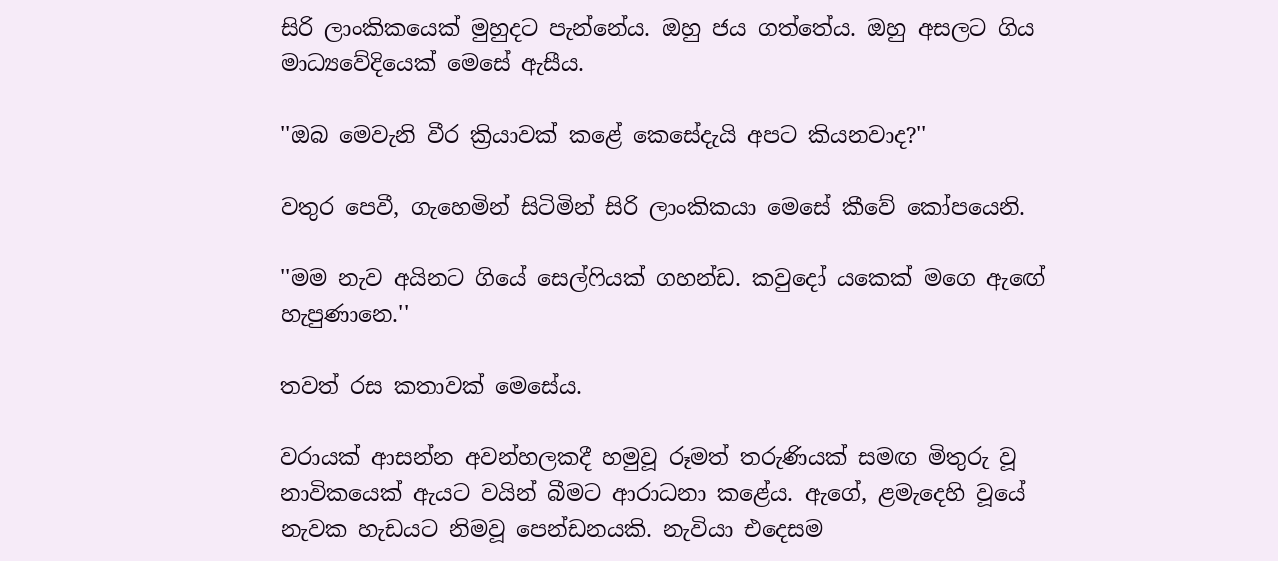සිරි ලාංකිකයෙක් මුහුදට පැන්නේය. ඔහු ජය ගත්තේය. ඔහු අසලට ගිය මාධ්‍යවේදියෙක් මෙසේ ඇසීය.

''ඔබ මෙවැනි වීර ක්‍රියාවක් කළේ කෙසේදැයි අපට කියනවාද?''

වතුර පෙවී, ගැහෙමින් සිටිමින් සිරි ලාංකිකයා මෙසේ කීවේ කෝපයෙනි.

''මම නැව අයිනට ගියේ සෙල්ෆියක් ගහන්ඩ. කවුදෝ යකෙක් මගෙ ඇඟේ හැපුණානෙ.''

තවත් රස කතාවක් මෙසේය.

වරායක් ආසන්න අවන්හලකදී හමුවූ රූමත් තරුණියක් සමඟ මිතුරු වූ නාවිකයෙක් ඇයට වයින් බීමට ආරාධනා කළේය. ඇගේ, ළමැදෙහි වූයේ නැවක හැඩයට නිමවූ පෙන්ඩනයකි. නැවියා එදෙසම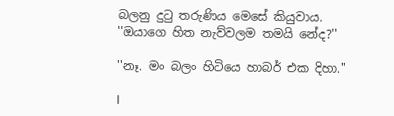බලනු දුටු තරුණිය මෙසේ කියුවාය.
''ඔයාගෙ හිත නැව්වලම තමයි නේද?''

''නෑ. මං බලං හිටියෙ හාබර් එක දිහා.''

I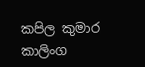කපිල කුමාර කාලිංග